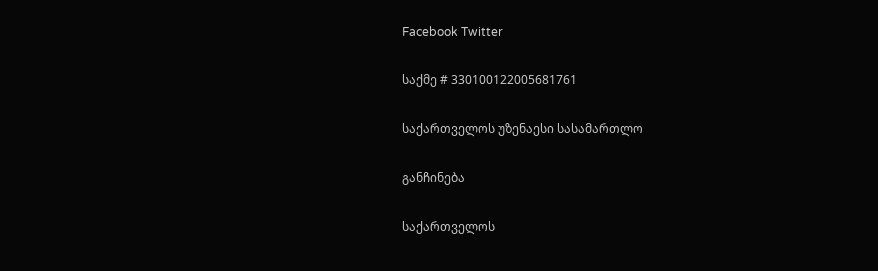Facebook Twitter

საქმე # 330100122005681761

საქართველოს უზენაესი სასამართლო

განჩინება

საქართველოს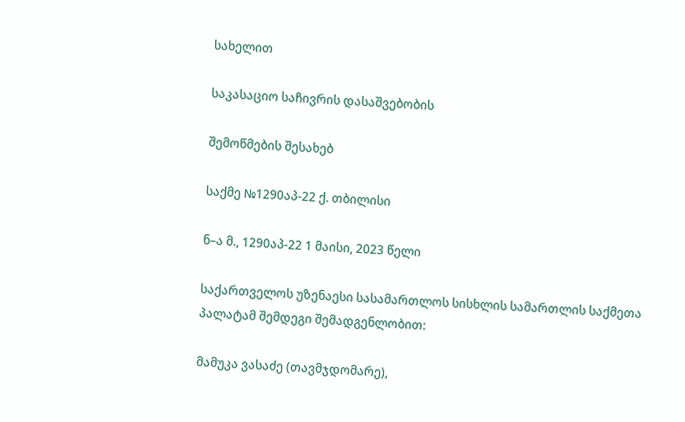სახელით

საკასაციო საჩივრის დასაშვებობის

შემოწმების შესახებ

საქმე №1290აპ-22 ქ. თბილისი

ნ–ა მ., 1290აპ-22 1 მაისი, 2023 წელი

საქართველოს უზენაესი სასამართლოს სისხლის სამართლის საქმეთა პალატამ შემდეგი შემადგენლობით:

მამუკა ვასაძე (თავმჯდომარე),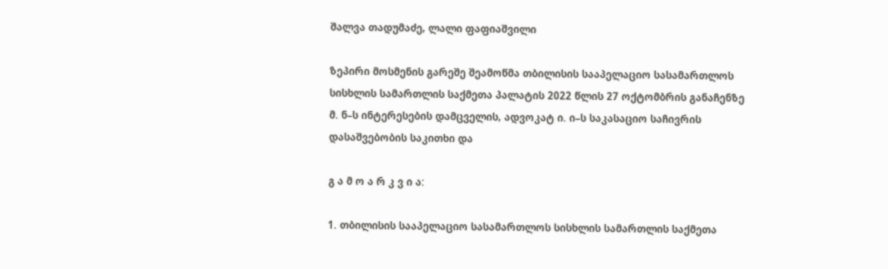შალვა თადუმაძე, ლალი ფაფიაშვილი

ზეპირი მოსმენის გარეშე შეამოწმა თბილისის სააპელაციო სასამართლოს სისხლის სამართლის საქმეთა პალატის 2022 წლის 27 ოქტომბრის განაჩენზე მ. ნ–ს ინტერესების დამცველის, ადვოკატ ი. ი–ს საკასაციო საჩივრის დასაშვებობის საკითხი და

გ ა მ ო ა რ კ ვ ი ა:

1. თბილისის სააპელაციო სასამართლოს სისხლის სამართლის საქმეთა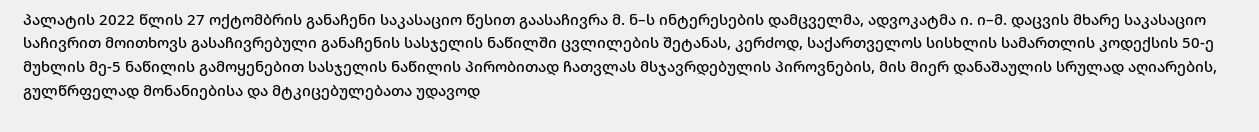პალატის 2022 წლის 27 ოქტომბრის განაჩენი საკასაციო წესით გაასაჩივრა მ. ნ–ს ინტერესების დამცველმა, ადვოკატმა ი. ი–მ. დაცვის მხარე საკასაციო საჩივრით მოითხოვს გასაჩივრებული განაჩენის სასჯელის ნაწილში ცვლილების შეტანას, კერძოდ, საქართველოს სისხლის სამართლის კოდექსის 50-ე მუხლის მე-5 ნაწილის გამოყენებით სასჯელის ნაწილის პირობითად ჩათვლას მსჯავრდებულის პიროვნების, მის მიერ დანაშაულის სრულად აღიარების, გულწრფელად მონანიებისა და მტკიცებულებათა უდავოდ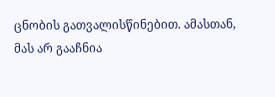ცნობის გათვალისწინებით. ამასთან, მას არ გააჩნია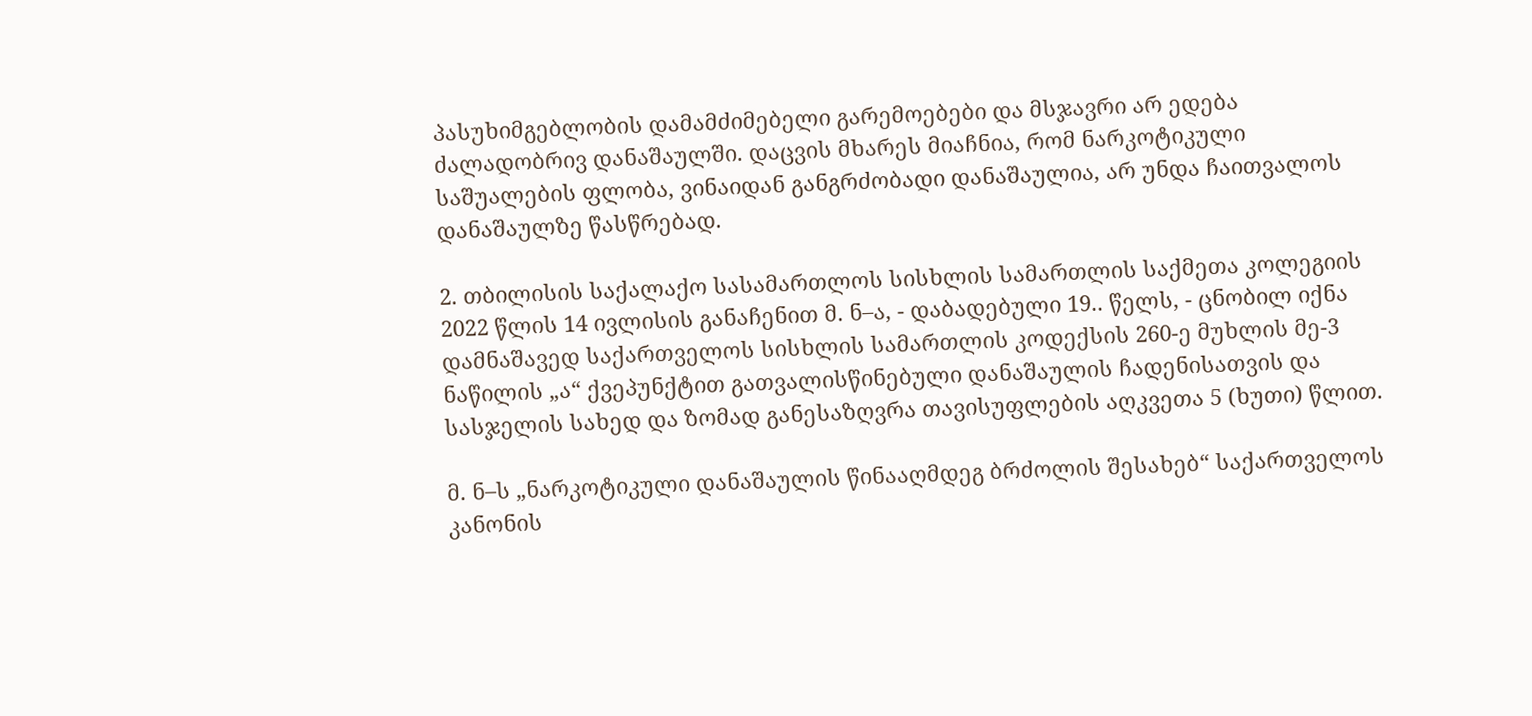პასუხიმგებლობის დამამძიმებელი გარემოებები და მსჯავრი არ ედება ძალადობრივ დანაშაულში. დაცვის მხარეს მიაჩნია, რომ ნარკოტიკული საშუალების ფლობა, ვინაიდან განგრძობადი დანაშაულია, არ უნდა ჩაითვალოს დანაშაულზე წასწრებად.

2. თბილისის საქალაქო სასამართლოს სისხლის სამართლის საქმეთა კოლეგიის 2022 წლის 14 ივლისის განაჩენით მ. ნ–ა, - დაბადებული 19.. წელს, - ცნობილ იქნა დამნაშავედ საქართველოს სისხლის სამართლის კოდექსის 260-ე მუხლის მე-3 ნაწილის „ა“ ქვეპუნქტით გათვალისწინებული დანაშაულის ჩადენისათვის და სასჯელის სახედ და ზომად განესაზღვრა თავისუფლების აღკვეთა 5 (ხუთი) წლით.

მ. ნ–ს „ნარკოტიკული დანაშაულის წინააღმდეგ ბრძოლის შესახებ“ საქართველოს კანონის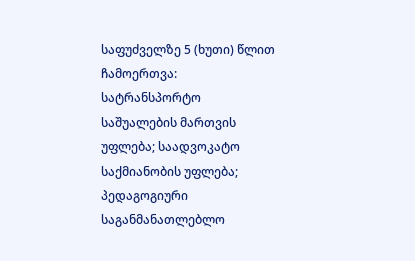საფუძველზე 5 (ხუთი) წლით ჩამოერთვა: სატრანსპორტო საშუალების მართვის უფლება; საადვოკატო საქმიანობის უფლება; პედაგოგიური საგანმანათლებლო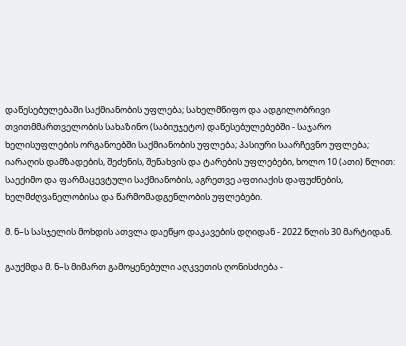დაწესებულებაში საქმიანობის უფლება; სახელმწიფო და ადგილობრივი თვითმმართველობის სახაზინო (საბიუჯეტო) დაწესებულებებში - საჯარო ხელისუფლების ორგანოებში საქმიანობის უფლება; პასიური საარჩევნო უფლება; იარაღის დამზადების, შეძენის, შენახვის და ტარების უფლებები, ხოლო 10 (ათი) წლით: საექიმო და ფარმაცევტული საქმიანობის, აგრეთვე აფთიაქის დაფუძნების, ხელმძღვანელობისა და წარმომადგენლობის უფლებები.

მ. ნ–ს სასჯელის მოხდის ათვლა დაეწყო დაკავების დღიდან - 2022 წლის 30 მარტიდან.

გაუქმდა მ. ნ–ს მიმართ გამოყენებული აღკვეთის ღონისძიება -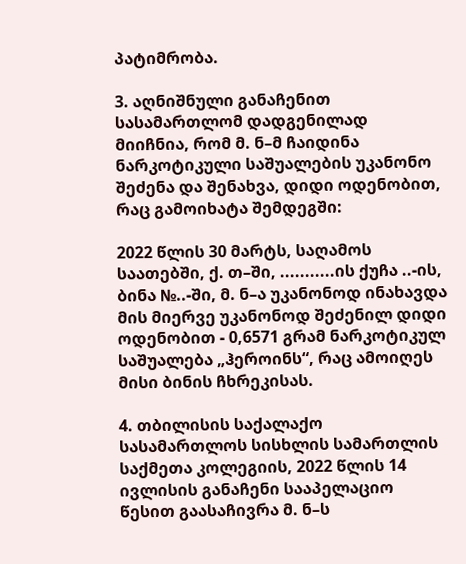პატიმრობა.

3. აღნიშნული განაჩენით სასამართლომ დადგენილად მიიჩნია, რომ მ. ნ–მ ჩაიდინა ნარკოტიკული საშუალების უკანონო შეძენა და შენახვა, დიდი ოდენობით, რაც გამოიხატა შემდეგში:

2022 წლის 30 მარტს, საღამოს საათებში, ქ. თ–ში, ...........ის ქუჩა ..-ის, ბინა №..-ში, მ. ნ–ა უკანონოდ ინახავდა მის მიერვე უკანონოდ შეძენილ დიდი ოდენობით - 0,6571 გრამ ნარკოტიკულ საშუალება „ჰეროინს“, რაც ამოიღეს მისი ბინის ჩხრეკისას.

4. თბილისის საქალაქო სასამართლოს სისხლის სამართლის საქმეთა კოლეგიის, 2022 წლის 14 ივლისის განაჩენი სააპელაციო წესით გაასაჩივრა მ. ნ–ს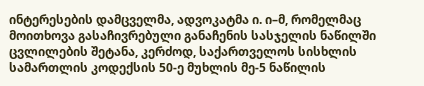ინტერესების დამცველმა, ადვოკატმა ი. ი–მ, რომელმაც მოითხოვა გასაჩივრებული განაჩენის სასჯელის ნაწილში ცვლილების შეტანა, კერძოდ, საქართველოს სისხლის სამართლის კოდექსის 50-ე მუხლის მე-5 ნაწილის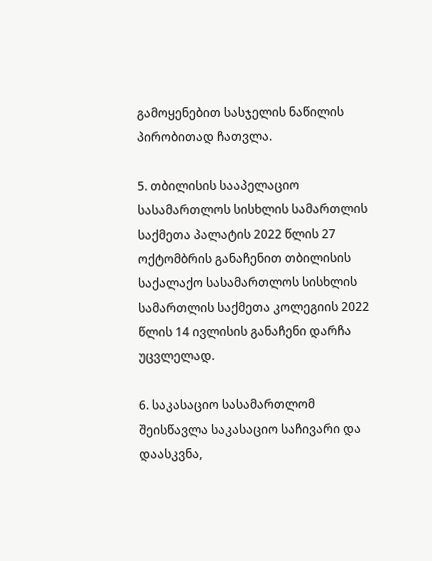გამოყენებით სასჯელის ნაწილის პირობითად ჩათვლა.

5. თბილისის სააპელაციო სასამართლოს სისხლის სამართლის საქმეთა პალატის 2022 წლის 27 ოქტომბრის განაჩენით თბილისის საქალაქო სასამართლოს სისხლის სამართლის საქმეთა კოლეგიის 2022 წლის 14 ივლისის განაჩენი დარჩა უცვლელად.

6. საკასაციო სასამართლომ შეისწავლა საკასაციო საჩივარი და დაასკვნა,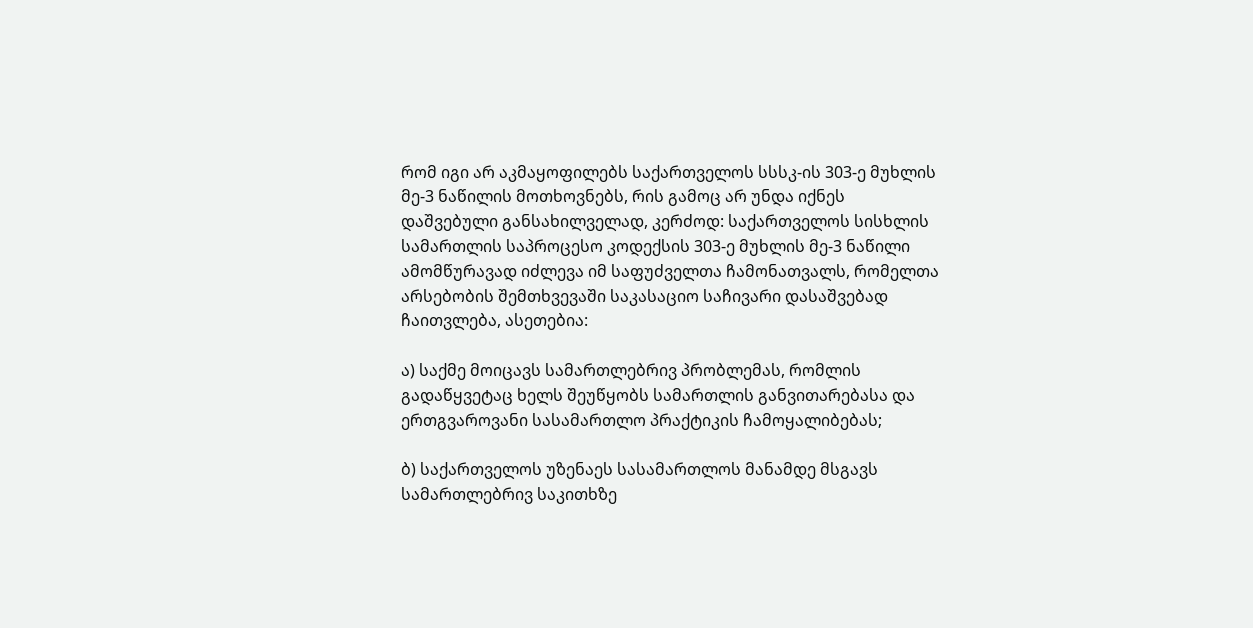რომ იგი არ აკმაყოფილებს საქართველოს სსსკ-ის 303-ე მუხლის მე-3 ნაწილის მოთხოვნებს, რის გამოც არ უნდა იქნეს დაშვებული განსახილველად, კერძოდ: საქართველოს სისხლის სამართლის საპროცესო კოდექსის 303-ე მუხლის მე-3 ნაწილი ამომწურავად იძლევა იმ საფუძველთა ჩამონათვალს, რომელთა არსებობის შემთხვევაში საკასაციო საჩივარი დასაშვებად ჩაითვლება, ასეთებია:

ა) საქმე მოიცავს სამართლებრივ პრობლემას, რომლის გადაწყვეტაც ხელს შეუწყობს სამართლის განვითარებასა და ერთგვაროვანი სასამართლო პრაქტიკის ჩამოყალიბებას;

ბ) საქართველოს უზენაეს სასამართლოს მანამდე მსგავს სამართლებრივ საკითხზე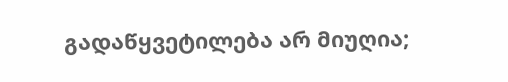გადაწყვეტილება არ მიუღია;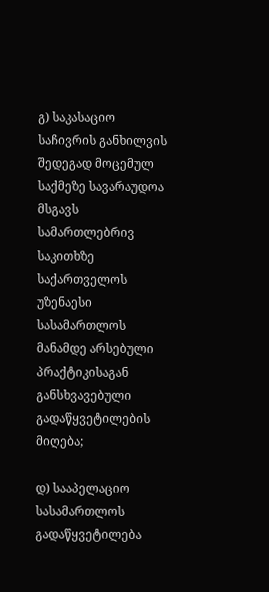გ) საკასაციო საჩივრის განხილვის შედეგად მოცემულ საქმეზე სავარაუდოა მსგავს სამართლებრივ საკითხზე საქართველოს უზენაესი სასამართლოს მანამდე არსებული პრაქტიკისაგან განსხვავებული გადაწყვეტილების მიღება;

დ) სააპელაციო სასამართლოს გადაწყვეტილება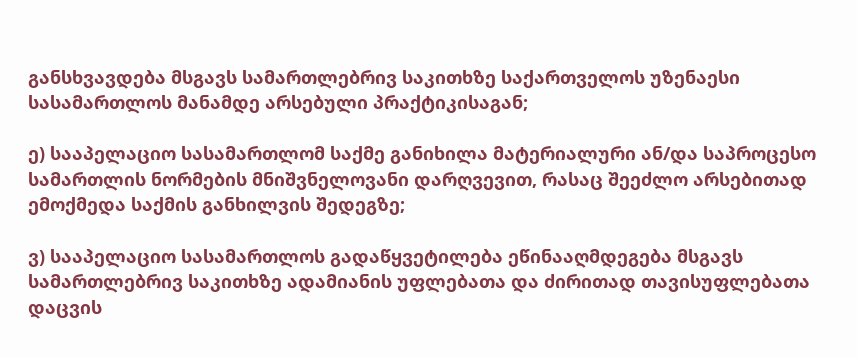განსხვავდება მსგავს სამართლებრივ საკითხზე საქართველოს უზენაესი სასამართლოს მანამდე არსებული პრაქტიკისაგან;

ე) სააპელაციო სასამართლომ საქმე განიხილა მატერიალური ან/და საპროცესო სამართლის ნორმების მნიშვნელოვანი დარღვევით, რასაც შეეძლო არსებითად ემოქმედა საქმის განხილვის შედეგზე;

ვ) სააპელაციო სასამართლოს გადაწყვეტილება ეწინააღმდეგება მსგავს სამართლებრივ საკითხზე ადამიანის უფლებათა და ძირითად თავისუფლებათა დაცვის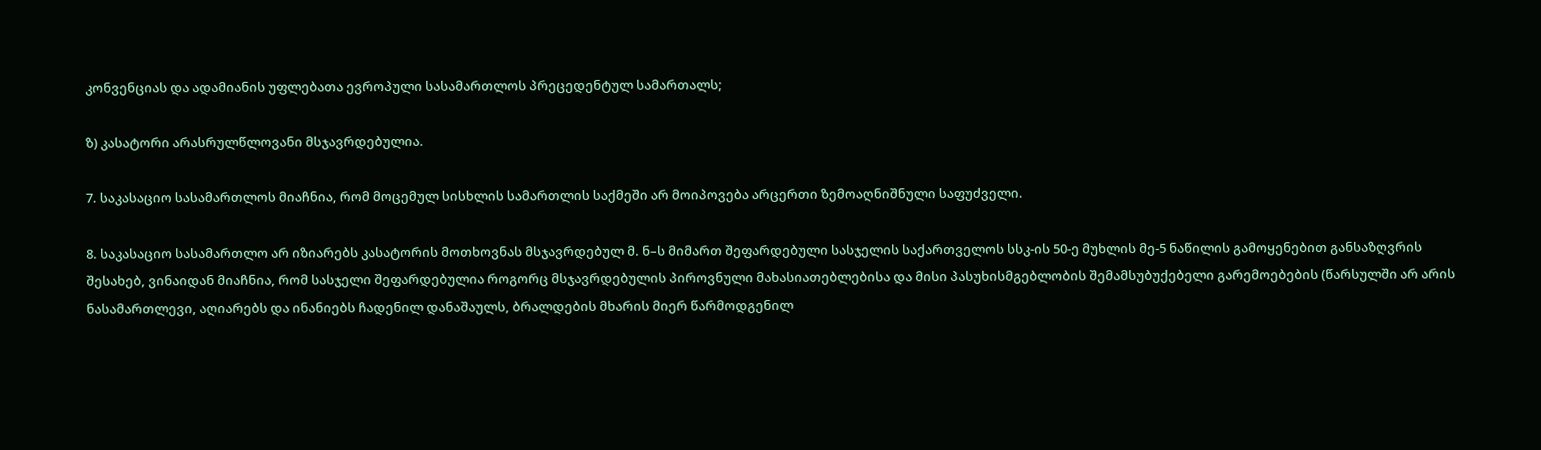კონვენციას და ადამიანის უფლებათა ევროპული სასამართლოს პრეცედენტულ სამართალს;

ზ) კასატორი არასრულწლოვანი მსჯავრდებულია.

7. საკასაციო სასამართლოს მიაჩნია, რომ მოცემულ სისხლის სამართლის საქმეში არ მოიპოვება არცერთი ზემოაღნიშნული საფუძველი.

8. საკასაციო სასამართლო არ იზიარებს კასატორის მოთხოვნას მსჯავრდებულ მ. ნ–ს მიმართ შეფარდებული სასჯელის საქართველოს სსკ-ის 50-ე მუხლის მე-5 ნაწილის გამოყენებით განსაზღვრის შესახებ, ვინაიდან მიაჩნია, რომ სასჯელი შეფარდებულია როგორც მსჯავრდებულის პიროვნული მახასიათებლებისა და მისი პასუხისმგებლობის შემამსუბუქებელი გარემოებების (წარსულში არ არის ნასამართლევი, აღიარებს და ინანიებს ჩადენილ დანაშაულს, ბრალდების მხარის მიერ წარმოდგენილ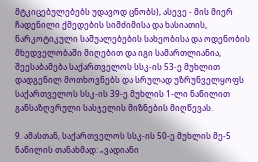მტკიცებულებებს უდავოდ ცნობს), ასევე - მის მიერ ჩადენილი ქმედების სიმძიმისა და ხასიათის, ნარკოტიკული საშუალებების სახეობისა და ოდენობის მხედველობაში მიღებით და იგი სამართლიანია, შეესაბამება საქართველოს სსკ-ის 53-ე მუხლით დადგენილ მოთხოვნებს და სრულად უზრუნველყოფს საქართველოს სსკ-ის 39-ე მუხლის 1-ლი ნაწილით განსაზღვრული სასჯელის მიზნების მიღწევას.

9. ამასთან, საქართველოს სსკ-ის 50-ე მუხლის მე-5 ნაწილის თანახმად: „ვადიანი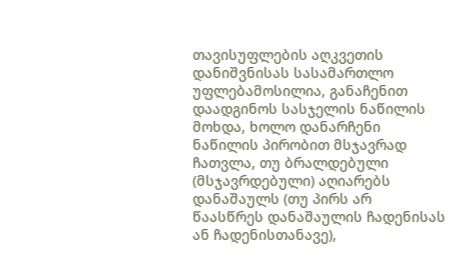თავისუფლების აღკვეთის დანიშვნისას სასამართლო უფლებამოსილია, განაჩენით დაადგინოს სასჯელის ნაწილის მოხდა, ხოლო დანარჩენი ნაწილის პირობით მსჯავრად ჩათვლა, თუ ბრალდებული (მსჯავრდებული) აღიარებს დანაშაულს (თუ პირს არ წაასწრეს დანაშაულის ჩადენისას ან ჩადენისთანავე),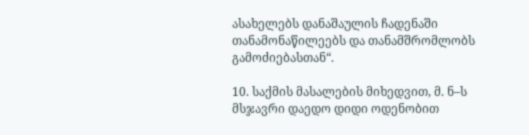ასახელებს დანაშაულის ჩადენაში თანამონაწილეებს და თანამშრომლობს გამოძიებასთან“.

10. საქმის მასალების მიხედვით, მ. ნ–ს მსჯავრი დაედო დიდი ოდენობით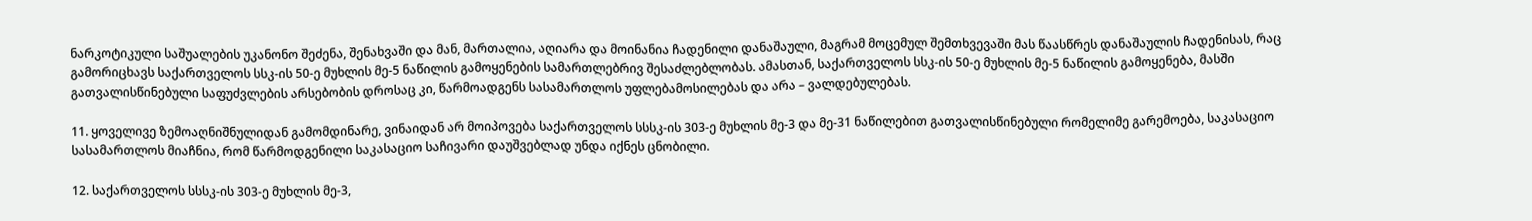ნარკოტიკული საშუალების უკანონო შეძენა, შენახვაში და მან, მართალია, აღიარა და მოინანია ჩადენილი დანაშაული, მაგრამ მოცემულ შემთხვევაში მას წაასწრეს დანაშაულის ჩადენისას, რაც გამორიცხავს საქართველოს სსკ-ის 50-ე მუხლის მე-5 ნაწილის გამოყენების სამართლებრივ შესაძლებლობას. ამასთან, საქართველოს სსკ-ის 50-ე მუხლის მე-5 ნაწილის გამოყენება, მასში გათვალისწინებული საფუძვლების არსებობის დროსაც კი, წარმოადგენს სასამართლოს უფლებამოსილებას და არა – ვალდებულებას.

11. ყოველივე ზემოაღნიშნულიდან გამომდინარე, ვინაიდან არ მოიპოვება საქართველოს სსსკ-ის 303-ე მუხლის მე-3 და მე-31 ნაწილებით გათვალისწინებული რომელიმე გარემოება, საკასაციო სასამართლოს მიაჩნია, რომ წარმოდგენილი საკასაციო საჩივარი დაუშვებლად უნდა იქნეს ცნობილი.

12. საქართველოს სსსკ-ის 303-ე მუხლის მე-3,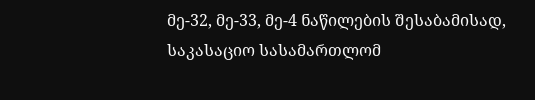მე-32, მე-33, მე-4 ნაწილების შესაბამისად, საკასაციო სასამართლომ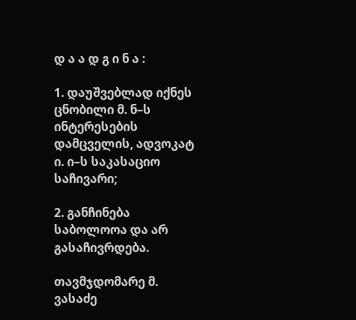დ ა ა დ გ ი ნ ა :

1. დაუშვებლად იქნეს ცნობილი მ. ნ–ს ინტერესების დამცველის, ადვოკატ ი. ი–ს საკასაციო საჩივარი;

2. განჩინება საბოლოოა და არ გასაჩივრდება.

თავმჯდომარე მ. ვასაძე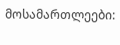მოსამართლეები: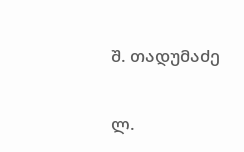შ. თადუმაძე

ლ.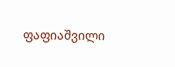ფაფიაშვილი